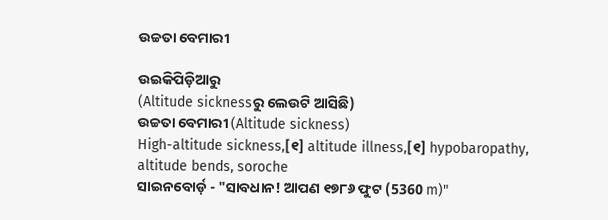ଉଚ୍ଚତା ବେମାରୀ

ଉଇକିପିଡ଼ିଆ‌ରୁ
(Altitude sicknessରୁ ଲେଉଟି ଆସିଛି)
ଉଚ୍ଚତା ବେମାରୀ (Altitude sickness)
High-altitude sickness,[୧] altitude illness,[୧] hypobaropathy, altitude bends, soroche
ସାଇନବୋର୍ଡ଼ - "ସାବଧାନ! ଆପଣ ୧୭୮୬ ଫୁଟ (5360 m)"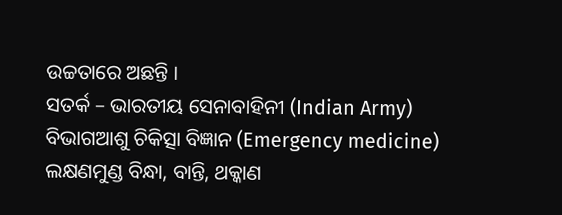ଉଚ୍ଚତାରେ ଅଛନ୍ତି ।
ସତର୍କ – ଭାରତୀୟ ସେନାବାହିନୀ (Indian Army)
ବିଭାଗଆଶୁ ଚିକିତ୍ସା ବିଜ୍ଞାନ (Emergency medicine)
ଲକ୍ଷଣମୁଣ୍ଡ ବିନ୍ଧା, ବାନ୍ତି, ଥକ୍କାଣ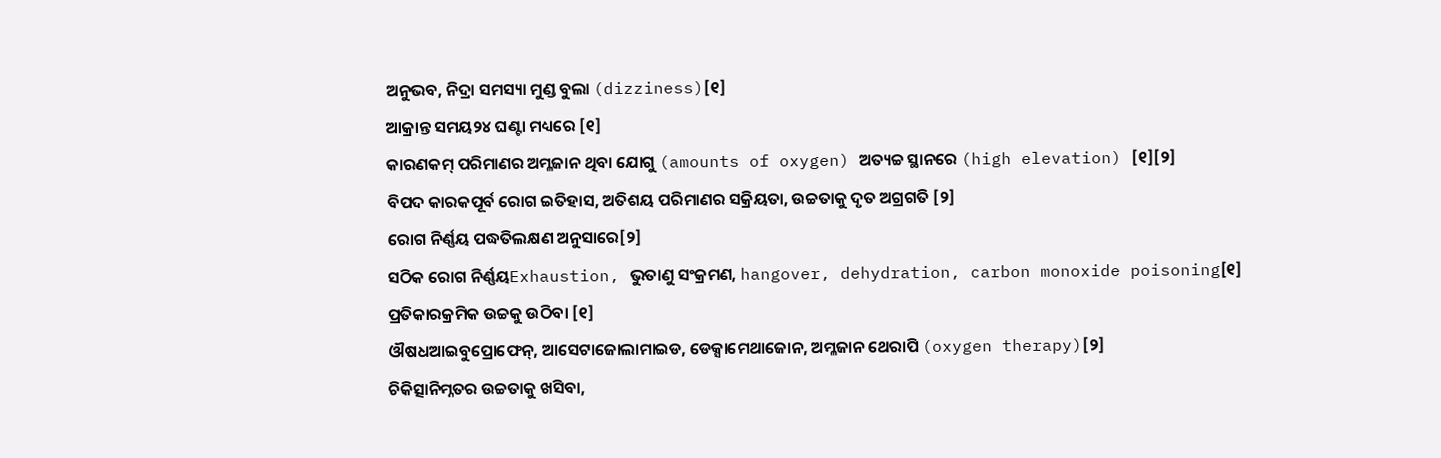ଅନୁଭବ, ନିଦ୍ରା ସମସ୍ୟା ମୁଣ୍ଡ ବୁଲା (dizziness)[୧]
ଆକ୍ରାନ୍ତ ସମୟ୨୪ ଘଣ୍ଟା ମଧ୍ୟରେ [୧]
କାରଣକମ୍ ପରିମାଣର ଅମ୍ଳଜାନ ଥିବା ଯୋଗୁ (amounts of oxygen) ଅତ୍ୟଚ୍ଚ ସ୍ଥାନରେ (high elevation) [୧][୨]
ବିପଦ କାରକପୂର୍ବ ରୋଗ ଇତିହାସ, ଅତିଶୟ ପରିମାଣର ସକ୍ରିୟତା, ଉଚ୍ଚତାକୁ ଦୃତ ଅଗ୍ରଗତି [୨]
ରୋଗ ନିର୍ଣ୍ଣୟ ପଦ୍ଧତିଲକ୍ଷଣ ଅନୁସାରେ[୨]
ସଠିକ ରୋଗ ନିର୍ଣ୍ଣୟExhaustion, ଭୁତାଣୁ ସଂକ୍ରମଣ, hangover, dehydration, carbon monoxide poisoning[୧]
ପ୍ରତିକାରକ୍ରମିକ ଉଚ୍ଚକୁ ଉଠିବା [୧]
ଔଷଧଆଇବୁପ୍ରୋଫେନ୍, ଆସେଟାଜୋଲାମାଇଡ, ଡେକ୍ସାମେଥାଜୋନ, ଅମ୍ଳଜାନ ଥେରାପି (oxygen therapy)[୨]
ଚିକିତ୍ସାନିମ୍ନତର ଉଚ୍ଚତାକୁ ଖସିବା,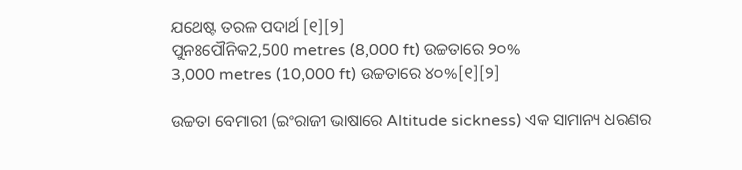ଯଥେଷ୍ଟ ତରଳ ପଦାର୍ଥ [୧][୨]
ପୁନଃପୌନିକ2,500 metres (8,000 ft) ଉଚ୍ଚତାରେ ୨୦%
3,000 metres (10,000 ft) ଉଚ୍ଚତାରେ ୪୦%[୧][୨]

ଉଚ୍ଚତା ବେମାରୀ (ଇଂରାଜୀ ଭାଷାରେ Altitude sickness) ଏକ ସାମାନ୍ୟ ଧରଣର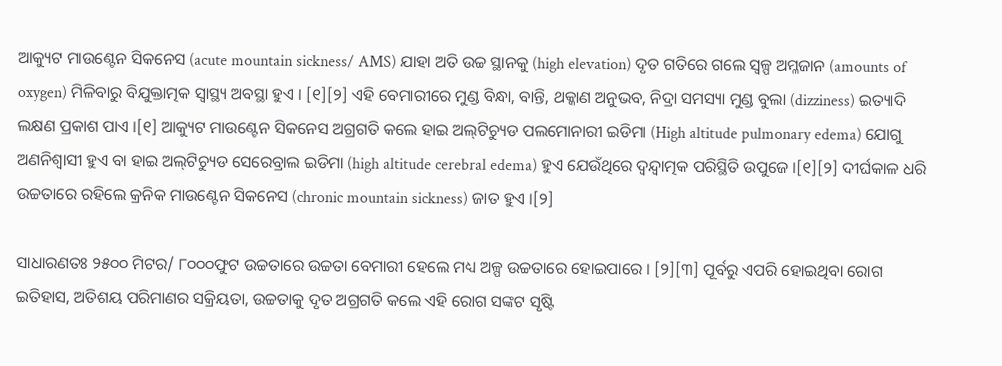ଆକ୍ୟୁଟ ମାଉଣ୍ଟେନ ସିକନେସ (acute mountain sickness/ AMS) ଯାହା ଅତି ଉଚ୍ଚ ସ୍ଥାନ‌କୁ (high elevation) ଦୃତ ଗତିରେ ଗଲେ ସ୍ୱଳ୍ପ ଅମ୍ଳଜାନ (amounts of oxygen) ମିଳିବାରୁ ବିଯୁକ୍ତାତ୍ମକ ସ୍ୱାସ୍ଥ୍ୟ ଅବସ୍ଥା ହୁଏ । [୧][୨] ଏହି ବେମାରୀରେ ମୁଣ୍ଡ ବିନ୍ଧା, ବାନ୍ତି, ଥକ୍କାଣ ଅନୁଭବ, ନିଦ୍ରା ସମସ୍ୟା ମୁଣ୍ଡ ବୁଲା (dizziness) ଇତ୍ୟାଦି ଲକ୍ଷଣ ପ୍ରକାଶ ପାଏ ।[୧] ଆକ୍ୟୁଟ ମାଉଣ୍ଟେନ ସିକନେସ ଅଗ୍ରଗତି କଲେ ହାଇ ଅଲ୍‌ଟିଚ୍ୟୁଡ ପଲମୋନାରୀ ଇଡିମା (High altitude pulmonary edema) ଯୋଗୁ ଅଣନିଶ୍ୱାସୀ ହୁଏ ବା ହାଇ ଅଲ୍‌ଟିଚ୍ୟୁଡ ସେରେବ୍ରାଲ ଇଡିମା (high altitude cerebral edema) ହୁଏ ଯେଉଁଥିରେ ଦ୍ୱନ୍ଦ୍ୱାତ୍ମକ ପରିସ୍ଥିତି ଉପୁଜେ ।[୧][୨] ଦୀର୍ଘକାଳ ଧରି ଉଚ୍ଚତାରେ ରହିଲେ କ୍ରନିକ ମାଉଣ୍ଟେନ ସିକନେସ (chronic mountain sickness) ଜାତ ହୁଏ ।[୨]

ସାଧାରଣତଃ ୨୫୦୦ ମିଟର/ ୮୦୦୦ଫୁଟ ଉଚ୍ଚତାରେ ଉଚ୍ଚତା ବେମାରୀ ହେଲେ ମଧ୍ୟ ଅଳ୍ପ ଉଚ୍ଚତାରେ ହୋଇପାରେ । [୨][୩] ପୂର୍ବରୁ ଏପରି ହୋଇଥିବା ରୋଗ ଇତିହାସ, ଅତିଶୟ ପରିମାଣର ସକ୍ରିୟତା, ଉଚ୍ଚତାକୁ ଦୃତ ଅଗ୍ରଗତି କଲେ ଏହି ରୋଗ ସଙ୍କଟ ସୃଷ୍ଟି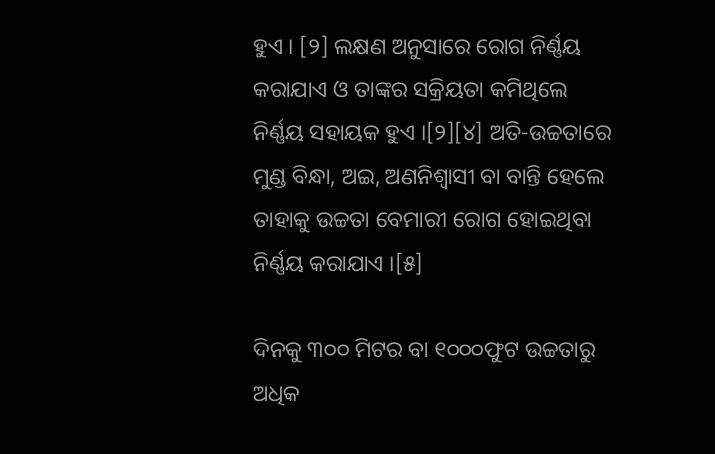ହୁଏ । [୨] ଲକ୍ଷଣ ଅନୁସାରେ ରୋଗ ନିର୍ଣ୍ଣୟ କରାଯାଏ ଓ ତାଙ୍କର ସକ୍ରିୟତା କମିଥିଲେ ନିର୍ଣ୍ଣୟ ସ‌ହାୟକ ହୁଏ ।[୨][୪] ଅତି-ଉଚ୍ଚତାରେ ମୁଣ୍ଡ ବିନ୍ଧା, ଅଇ, ଅଣନିଶ୍ୱାସୀ ବା ବାନ୍ତି ହେଲେ ତାହାକୁ ଉଚ୍ଚତା ବେମାରୀ ରୋଗ ହୋଇଥିବା ନିର୍ଣ୍ଣୟ କରାଯାଏ ।[୫]

ଦିନ‌କୁ ୩୦୦ ମିଟର ବା ୧୦୦୦ଫୁଟ ଉଚ୍ଚତାରୁ ଅଧିକ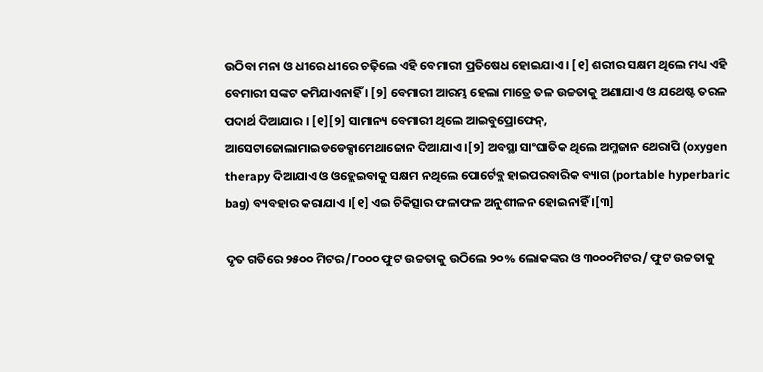ଉଠିବା ମନା ଓ ଧୀରେ ଧୀରେ ଚଢ଼ିଲେ ଏହି ବେମାରୀ ପ୍ରତିଷେଧ ହୋଇଯାଏ । [୧] ଶରୀର ସକ୍ଷମ ଥିଲେ ମଧ୍ୟ ଏହି ବେମାରୀ ସଙ୍କଟ କମିଯାଏନାହିଁ । [୨] ବେମାରୀ ଆରମ୍ଭ ହେଲା ମାତ୍ରେ ତଳ ଉଚ୍ଚତାକୁ ଅଣାଯାଏ ଓ ଯଥେଷ୍ଟ ତରଳ ପଦାର୍ଥ ଦିଆଯାର । [୧][୨] ସାମାନ୍ୟ ବେମାରୀ ଥିଲେ ଆଇବୁପ୍ରୋଫେନ୍, ଆସେଟାଜୋଲାମାଇଡଡେକ୍ସାମେଥାଜୋନ ଦିଆଯାଏ ।[୨] ଅବସ୍ଥା ସାଂଘାତିକ ଥିଲେ ଅମ୍ଳଜାନ ଥେରାପି (oxygen therapy ଦିଆଯାଏ ଓ ଓହ୍ଲେଇବାକୁ ସକ୍ଷମ ନଥିଲେ ପୋର୍ଟେବ୍ଲ ହାଇପରବାରିକ ବ୍ୟାଗ (portable hyperbaric bag) ବ୍ୟବ‌ହାର କରାଯାଏ ।[୧] ଏଇ ଚିକିତ୍ସାର ଫଳାଫଳ ଅନୁଶୀଳନ ହୋଇନାହିଁ ।[୩]

ଦୃତ ଗତିରେ ୨୫୦୦ ମିଟର/୮୦୦୦ ଫୁଟ ଉଚ୍ଚତାକୁ ଉଠିଲେ ୨୦% ଲୋକଙ୍କର ଓ ୩୦୦୦ମିଟର/ ଫୁଟ ଉଚ୍ଚତାକୁ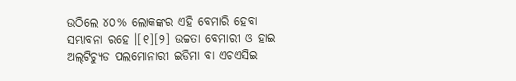ଉଠିଲେ ୪୦% ଲୋକଙ୍କର ଏହି ବେମାରି ହେବା ସମ୍ଭାବନା ରହେ ।[୧][୨] ଉଚ୍ଚତା ବେମାରୀ ଓ ହାଇ ଅଲ୍‌ଟିଚ୍ୟୁଡ ପଲମୋନାରୀ ଇଡିମା ବା ଏଚଏସିଇ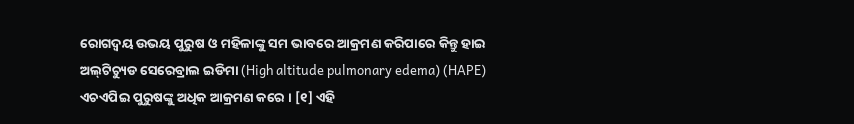ରୋଗଦ୍ୱୟ ଉଭୟ ପୁରୁଷ ଓ ମହିଳାଙ୍କୁ ସମ ଭାବରେ ଆକ୍ରମଣ କରିପାରେ କିନ୍ତୁ ହାଇ ଅଲ୍‌ଟିଚ୍ୟୁଡ ସେରେବ୍ରାଲ ଇଡିମା (High altitude pulmonary edema) (HAPE) ଏଚଏପିଇ ପୁରୁଷଙ୍କୁ ଅଧିକ ଆକ୍ରମଣ କରେ । [୧] ଏହି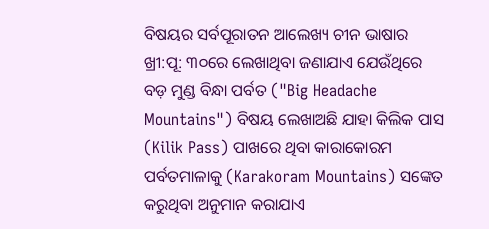ବିଷୟର ସର୍ବପୂରାତନ ଆଲେଖ୍ୟ ଚୀନ ଭାଷାର ଖ୍ରୀ:ପୂ: ୩୦ରେ ଲେଖାଥିବା ଜଣାଯାଏ ଯେଉଁଥିରେ ବଡ଼ ମୁଣ୍ଡ ବିନ୍ଧା ପର୍ବତ ("Big Headache Mountains") ବିଷୟ ଲେଖାଅଛି ଯାହା କିଲିକ ପାସ (Kilik Pass) ପାଖରେ ଥିବା କାରାକୋରମ ପର୍ବତମାଳାକୁ (Karakoram Mountains) ସଙ୍କେତ କରୁଥିବା ଅନୁମାନ କରାଯାଏ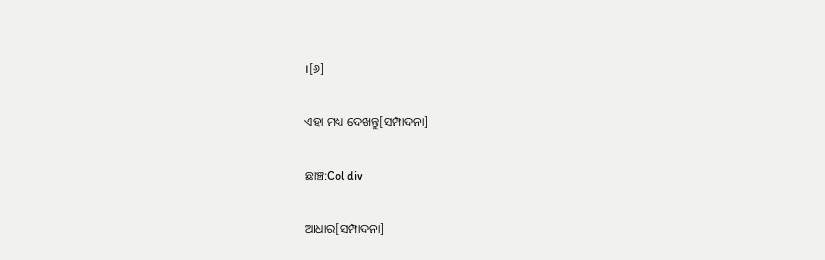।[୬]

ଏହା ମଧ୍ୟ ଦେଖନ୍ତୁ[ସମ୍ପାଦନା]

ଛାଞ୍ଚ:Col div

ଆଧାର[ସମ୍ପାଦନା]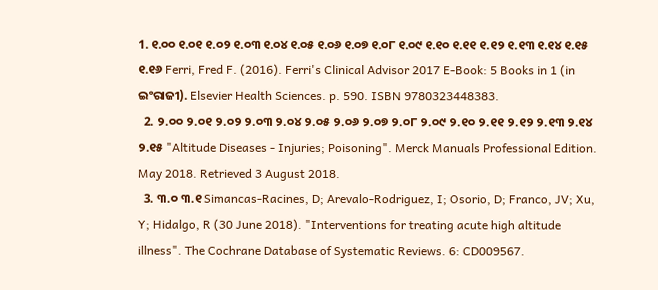1. ୧.୦୦ ୧.୦୧ ୧.୦୨ ୧.୦୩ ୧.୦୪ ୧.୦୫ ୧.୦୬ ୧.୦୭ ୧.୦୮ ୧.୦୯ ୧.୧୦ ୧.୧୧ ୧.୧୨ ୧.୧୩ ୧.୧୪ ୧.୧୫ ୧.୧୬ Ferri, Fred F. (2016). Ferri's Clinical Advisor 2017 E-Book: 5 Books in 1 (in ଇଂରାଜୀ). Elsevier Health Sciences. p. 590. ISBN 9780323448383.
  2. ୨.୦୦ ୨.୦୧ ୨.୦୨ ୨.୦୩ ୨.୦୪ ୨.୦୫ ୨.୦୬ ୨.୦୭ ୨.୦୮ ୨.୦୯ ୨.୧୦ ୨.୧୧ ୨.୧୨ ୨.୧୩ ୨.୧୪ ୨.୧୫ "Altitude Diseases - Injuries; Poisoning". Merck Manuals Professional Edition. May 2018. Retrieved 3 August 2018.
  3. ୩.୦ ୩.୧ Simancas-Racines, D; Arevalo-Rodriguez, I; Osorio, D; Franco, JV; Xu, Y; Hidalgo, R (30 June 2018). "Interventions for treating acute high altitude illness". The Cochrane Database of Systematic Reviews. 6: CD009567.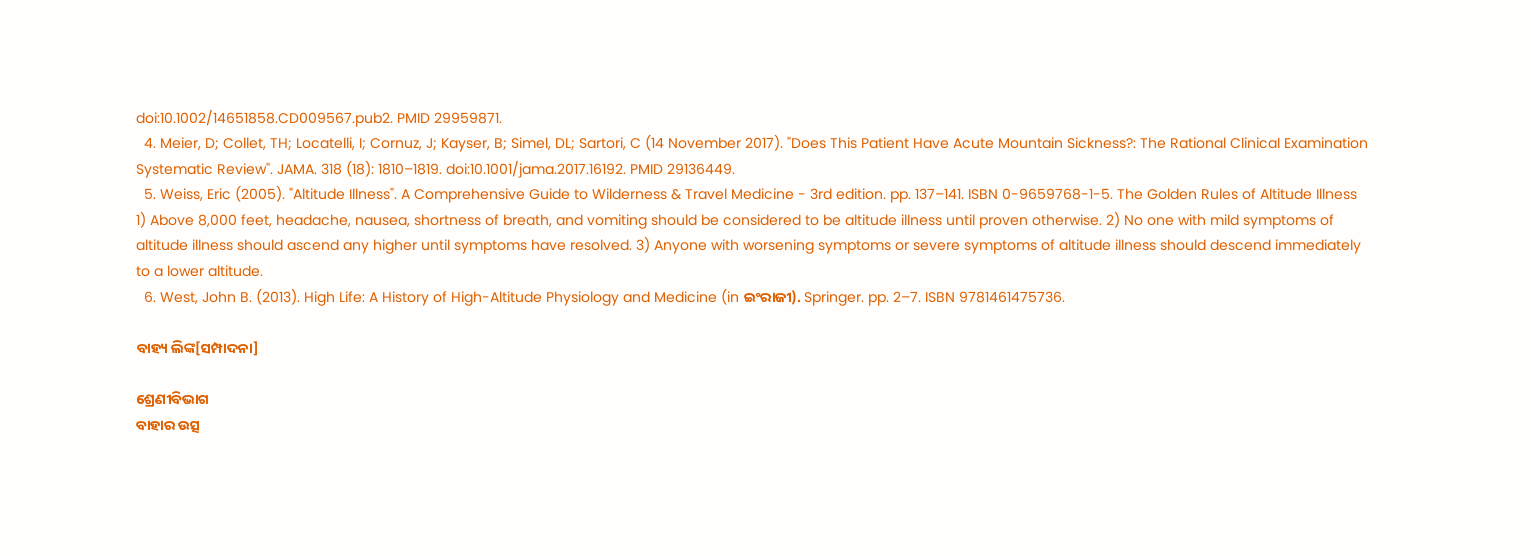doi:10.1002/14651858.CD009567.pub2. PMID 29959871.
  4. Meier, D; Collet, TH; Locatelli, I; Cornuz, J; Kayser, B; Simel, DL; Sartori, C (14 November 2017). "Does This Patient Have Acute Mountain Sickness?: The Rational Clinical Examination Systematic Review". JAMA. 318 (18): 1810–1819. doi:10.1001/jama.2017.16192. PMID 29136449.
  5. Weiss, Eric (2005). "Altitude Illness". A Comprehensive Guide to Wilderness & Travel Medicine - 3rd edition. pp. 137–141. ISBN 0-9659768-1-5. The Golden Rules of Altitude Illness 1) Above 8,000 feet, headache, nausea, shortness of breath, and vomiting should be considered to be altitude illness until proven otherwise. 2) No one with mild symptoms of altitude illness should ascend any higher until symptoms have resolved. 3) Anyone with worsening symptoms or severe symptoms of altitude illness should descend immediately to a lower altitude.
  6. West, John B. (2013). High Life: A History of High-Altitude Physiology and Medicine (in ଇଂରାଜୀ). Springer. pp. 2–7. ISBN 9781461475736.

ବାହ୍ୟ ଲିଙ୍କ[ସମ୍ପାଦନା]

ଶ୍ରେଣୀବିଭାଗ
ବାହାର ଉତ୍ସ